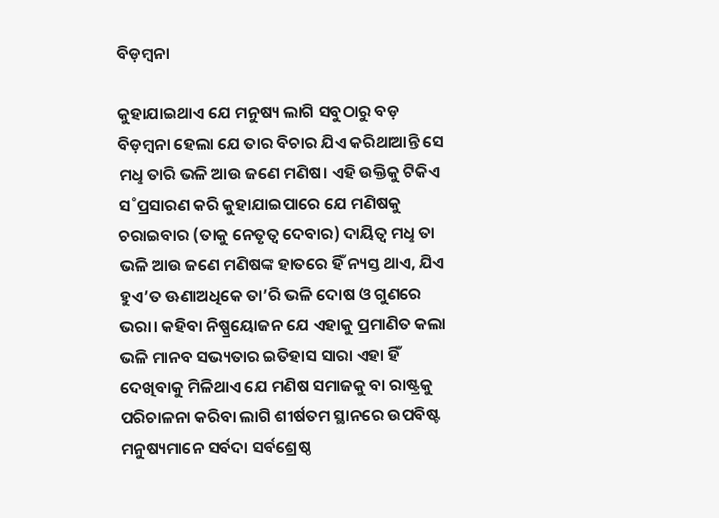ବିଡ଼ମ୍ବନା

କୁହାଯାଇଥାଏ ଯେ ମନୁଷ୍ୟ ଲାଗି ସବୁଠାରୁ ବଡ଼ ବିଡ଼ମ୍ବନା ହେଲା ଯେ ତାର ବିଚାର ଯିଏ କରିଥାଆନ୍ତି ସେ ମଧୢ ତାରି ଭଳି ଆଉ ଜଣେ ମଣିଷ। ଏହି ଉକ୍ତିକୁ ଟିକିଏ ସ˚ପ୍ରସାରଣ କରି କୁହାଯାଇପାରେ ଯେ ମଣିଷକୁ ଚରାଇବାର (ତାକୁ ନେତୃତ୍ବ ଦେବାର) ଦାୟିତ୍ବ ମଧୢ ତା ଭଳି ଆଉ ଜଣେ ମଣିଷଙ୍କ ହାତରେ ହିଁ ନ୍ୟସ୍ତ ଥାଏ, ଯିଏ ହୁଏ’ତ ଊଣାଅଧିକେ ତା’ରି ଭଳି ଦୋଷ ଓ ଗୁଣରେ ଭରା। କହିବା ନିଷ୍ପ୍ରୟୋଜନ ଯେ ଏହାକୁ ପ୍ରମାଣିତ କଲା ଭଳି ମାନବ ସଭ୍ୟତାର ଇତିହାସ ସାରା ଏହା ହିଁ ଦେଖିବାକୁ ମିଳିଥାଏ ଯେ ମଣିଷ ସମାଜକୁ ବା ରାଷ୍ଟ୍ରକୁ ପରିଚାଳନା କରିବା ଲାଗି ଶୀର୍ଷତମ ସ୍ଥାନରେ ଉପବିଷ୍ଟ ମନୁଷ୍ୟମାନେ ସର୍ବଦା ସର୍ବଶ୍ରେଷ୍ଠ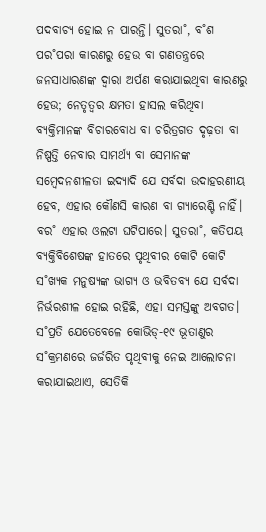ପଦବାଚ୍ୟ ହୋଇ ନ ପାରନ୍ତି। ସୁତରା˚, ବ˚ଶ ପର˚ପରା କାରଣରୁ ହେଉ ବା ଗଣତନ୍ତ୍ରରେ ଜନସାଧାରଣଙ୍କ ଦ୍ବାରା ଅର୍ପଣ କରାଯାଇଥିବା କାରଣରୁ ହେଉ; ନେତୃତ୍ବର କ୍ଷମତା ହାସଲ କରିଥିବା ବ୍ୟକ୍ତିମାନଙ୍କ ବିଚାରବୋଧ ବା ଚରିତ୍ରଗତ ଦୃଢ଼ତା ବା ନିଷ୍ପତ୍ତି ନେବାର ସାମର୍ଥ୍ୟ ବା ସେମାନଙ୍କ ସମ୍ବେଦନଶୀଳତା ଇଦ୍ୟାଦି ଯେ ସର୍ବଦା ଉଦାହରଣୀୟ ହେବ, ଏହାର କୌଣସି କାରଣ ବା ଗ୍ୟାରେଣ୍ଟି ନାହିଁ। ବର˚ ଏହାର ଓଲଟା ଘଟିପାରେ। ସୁତରା˚, କତିପୟ ବ୍ୟକ୍ତିବିଶେଷଙ୍କ ହାତରେ ପୃଥିବୀର କୋଟି କୋଟି ସ˚ଖ୍ୟକ ମନୁଷ୍ୟଙ୍କ ଭାଗ୍ୟ ଓ ଭବିତବ୍ୟ ଯେ ସର୍ବଦା ନିର୍ଭରଶୀଳ ହୋଇ ରହିଛି, ଏହା ସମସ୍ତଙ୍କୁ ଅବଗତ। ସ˚ପ୍ରତି ଯେତେବେଳେ କୋଭିଡ୍‌-୧୯ ଭୂତାଣୁର ସ˚କ୍ରମଣରେ ଜର୍ଜରିତ ପୃଥିବୀକୁ ନେଇ ଆଲୋଚନା କରାଯାଇଥାଏ, ସେତିକି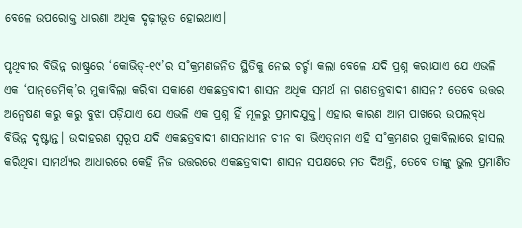ବେଳେ ଉପରୋକ୍ତ ଧାରଣା ଅଧିକ ଦୃଢ଼ୀଭୂତ ହୋଇଥାଏ।

ପୃଥିବୀର ବିଭିନ୍ନ ରାଷ୍ଟ୍ରରେ ‘କୋଭିଡ୍‌-୧୯’ର ସ˚କ୍ରମଣଜନିତ ସ୍ଥିତିକୁ ନେଇ ଚର୍ଚ୍ଚା କଲା ବେଳେ ଯଦି ପ୍ରଶ୍ନ କରାଯାଏ ଯେ ଏଭଳି ଏକ ‘ପାନ୍‌ଡେମିକ୍‌’ର ମୁକାବିଲା କରିବା ସକାଶେ ଏକଛତ୍ରବାଦୀ ଶାସନ ଅଧିକ ସମର୍ଥ ନା ଗଣତନ୍ତ୍ରବାଦୀ ଶାସନ? ତେବେ ଉତ୍ତର ଅନ୍ବେଷଣ କରୁ କରୁ ବୁଝା ପଡ଼ିଯାଏ ଯେ ଏଭଳି ଏକ ପ୍ରଶ୍ନ ହିଁ ମୂଳରୁ ପ୍ରମାଦଯୁକ୍ତ। ଏହାର କାରଣ ଆମ ପାଖରେ ଉପଲବ୍‌ଧ ବିଭିନ୍ନ ଦୃଷ୍ଟାନ୍ତ। ଉଦାହରଣ ସ୍ବରୂପ ଯଦି ଏକଛତ୍ରବାଦୀ ଶାସନାଧୀନ ଚୀନ ବା ଭିଏତ୍‌ନାମ ଏହି ସ˚କ୍ରମଣର ମୁକାବିଲାରେ ହାସଲ କରିଥିବା ସାମର୍ଥ୍ୟର ଆଧାରରେ କେହି ନିଜ ଉତ୍ତରରେ ଏକଛତ୍ରବାଦୀ ଶାସନ ସପକ୍ଷରେ ମତ ଦିଅନ୍ତି, ତେବେ ତାଙ୍କୁ ଭୁଲ ପ୍ରମାଣିତ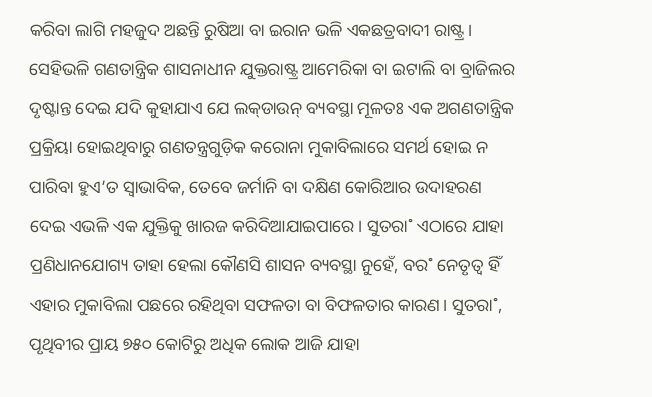କରିବା ଲାଗି ମହଜୁଦ ଅଛନ୍ତି ରୁଷିଆ ବା ଇରାନ ଭଳି ଏକଛତ୍ରବାଦୀ ରାଷ୍ଟ୍ର। ସେହିଭଳି ଗଣତାନ୍ତ୍ରିକ ଶାସନାଧୀନ ଯୁକ୍ତରାଷ୍ଟ୍ର ଆମେରିକା ବା ଇଟାଲି ବା ବ୍ରାଜିଲର ଦୃଷ୍ଟାନ୍ତ ଦେଇ ଯଦି କୁହାଯାଏ ଯେ ଲକ୍‌ଡାଉନ୍‌ ବ୍ୟବସ୍ଥା ମୂଳତଃ ଏକ ଅଗଣତାନ୍ତ୍ରିକ ପ୍ରକ୍ରିୟା ହୋଇଥିବାରୁ ଗଣତନ୍ତ୍ରଗୁଡ଼ିକ କରୋନା ମୁକାବିଲାରେ ସମର୍ଥ ହୋଇ ନ ପାରିବା ହୁଏ’ତ ସ୍ବାଭାବିକ, ତେବେ ଜର୍ମାନି ବା ଦକ୍ଷିଣ କୋରିଆର ଉଦାହରଣ ଦେଇ ଏଭଳି ଏକ ଯୁକ୍ତିକୁ ଖାରଜ କରିଦିଆଯାଇପାରେ। ସୁତରା˚ ଏଠାରେ ଯାହା ପ୍ରଣିଧାନଯୋଗ୍ୟ ତାହା ହେଲା କୌଣସି ଶାସନ ବ୍ୟବସ୍ଥା ନୁହେଁ, ବର˚ ନେତୃତ୍ବ ହିଁ ଏହାର ମୁକାବିଲା ପଛରେ ରହିଥିବା ସଫଳତା ବା ବିଫଳତାର କାରଣ। ସୁତରା˚, ପୃଥିବୀର ପ୍ରାୟ ୭୫୦ କୋଟିରୁ ଅଧିକ ଲୋକ ଆଜି ଯାହା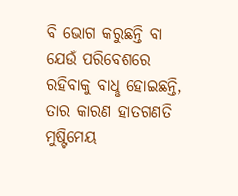ବି ଭୋଗ କରୁଛନ୍ତି ବା ଯେଉଁ ପରିବେଶରେ ରହିବାକୁ ବାଧୢ ହୋଇଛନ୍ତି, ତାର କାରଣ ହାତଗଣତି ମୁଷ୍ଟିମେୟ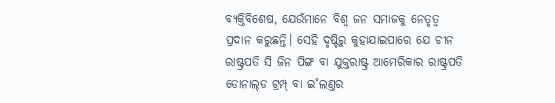ବ୍ୟକ୍ତିବିଶେଷ, ଯେଉଁମାନେ ବିଶ୍ବ ଜନ ସମାଜକୁ ନେତୃତ୍ବ ପ୍ରଦାନ କରୁଛନ୍ତି। ସେହି ଦୃଷ୍ଟିରୁ କୁହାଯାଇପାରେ ଯେ ଚୀନ ରାଷ୍ଟ୍ରପତି ସି ଜିନ ପିଙ୍ଗ ବା ଯୁକ୍ତରାଷ୍ଟ୍ର ଆମେରିକାର ରାଷ୍ଟ୍ରପତି ଡୋନାଲ୍‌ଡ ଟ୍ରମ୍ପ୍ ବା ଇ˚ଲଣ୍ତର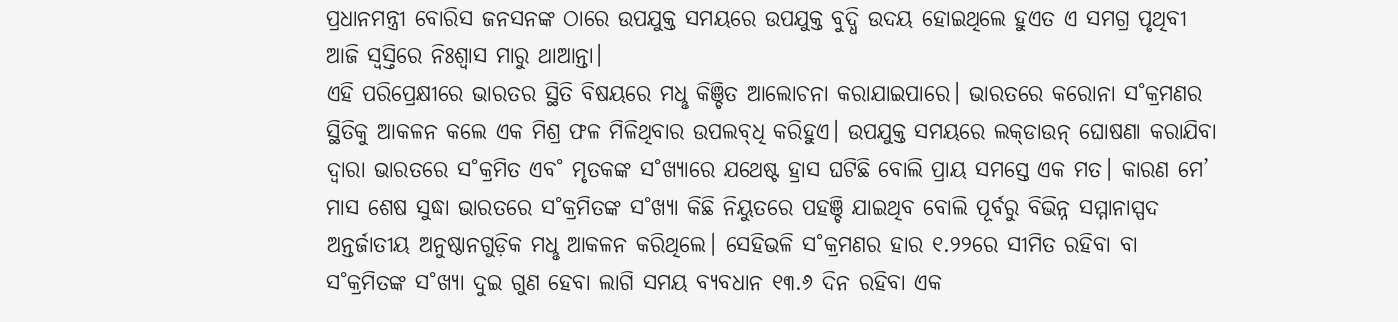ପ୍ରଧାନମନ୍ତ୍ରୀ ବୋରିସ ଜନସନଙ୍କ ଠାରେ ଉପଯୁକ୍ତ ସମୟରେ ଉପଯୁକ୍ତ ବୁଦ୍ଧି ଉଦୟ ହୋଇଥିଲେ ହୁଏତ ଏ ସମଗ୍ର ପୃଥିବୀ ଆଜି ସ୍ବସ୍ତିରେ ନିଃଶ୍ବାସ ମାରୁ ଥାଆନ୍ତା।
ଏହି ପରିପ୍ରେକ୍ଷୀରେ ଭାରତର ସ୍ଥିତି ବିଷୟରେ ମଧୢ କିଞ୍ଚିତ ଆଲୋଚନା କରାଯାଇପାରେ। ଭାରତରେ କରୋନା ସ˚କ୍ରମଣର ସ୍ଥିତିକୁ ଆକଳନ କଲେ ଏକ ମିଶ୍ର ଫଳ ମିଳିଥିବାର ଉପଲବ୍‌ଧି କରିହୁଏ। ଉପଯୁକ୍ତ ସମୟରେ ଲକ୍‌ଡାଉନ୍‌ ଘୋଷଣା କରାଯିବା ଦ୍ବାରା ଭାରତରେ ସ˚କ୍ରମିତ ଏବ˚ ମୃତକଙ୍କ ସ˚ଖ୍ୟାରେ ଯଥେଷ୍ଟ ହ୍ରାସ ଘଟିଛି ବୋଲି ପ୍ରାୟ ସମସ୍ତେ ଏକ ମତ। କାରଣ ମେ’ ମାସ ଶେଷ ସୁଦ୍ଧା ଭାରତରେ ସ˚କ୍ରମିତଙ୍କ ସ˚ଖ୍ୟା କିଛି ନିୟୁତରେ ପହଞ୍ଚି ଯାଇଥିବ ବୋଲି ପୂର୍ବରୁ ବିଭିନ୍ନ ସମ୍ମାନାସ୍ପଦ ଅନ୍ତର୍ଜାତୀୟ ଅନୁଷ୍ଠାନଗୁଡ଼ିକ ମଧୢ ଆକଳନ କରିଥିଲେ। ସେହିଭଳି ସ˚କ୍ରମଣର ହାର ୧.୨୨ରେ ସୀମିତ ରହିବା ବା ସ˚କ୍ରମିତଙ୍କ ସ˚ଖ୍ୟା ଦୁଇ ଗୁଣ ହେବା ଲାଗି ସମୟ ବ୍ୟବଧାନ ୧୩.୬ ଦିନ ରହିବା ଏକ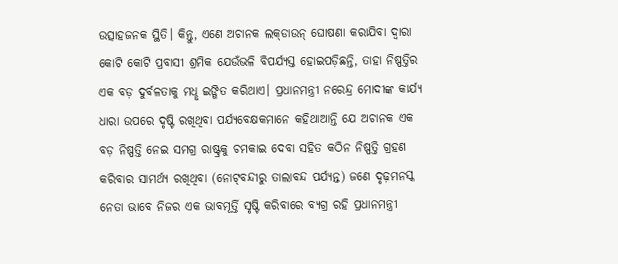ଉତ୍ସାହଜନକ ସ୍ଥିତି। କିନ୍ତୁ, ଏଣେ ଅଚାନକ ଲକ୍‌ଡାଉନ୍‌ ଘୋଷଣା କରାଯିବା ଦ୍ବାରା କୋଟି କୋଟି ପ୍ରବାସୀ ଶ୍ରମିକ ଯେଉଁଭଳି ବିପର୍ଯ୍ୟସ୍ତ ହୋଇପଡ଼ିଛନ୍ତି, ତାହା ନିଷ୍ପତ୍ତିର ଏକ ବଡ଼ ଦୁର୍ବଳତାକୁ ମଧୢ ଇଙ୍ଗିତ କରିଥାଏ। ପ୍ରଧାନମନ୍ତ୍ରୀ ନରେନ୍ଦ୍ର ମୋଦୀଙ୍କ କାର୍ଯ୍ୟ ଧାରା ଉପରେ ଦୃଷ୍ଟି ରଖିଥିବା ପର୍ଯ୍ୟବେକ୍ଷକମାନେ କହିଥାଆନ୍ତି ଯେ ଅଚାନକ ଏକ ବଡ଼ ନିଷ୍ପତ୍ତି ନେଇ ସମଗ୍ର ରାଷ୍ଟ୍ରକୁ ଚମକାଇ ଦେବା ସହିତ କଠିନ ନିଷ୍ପତ୍ତି ଗ୍ରହଣ କରିବାର ସାମର୍ଥ୍ୟ ରଖିଥିବା (ନୋଟ୍‌ବନ୍ଦୀରୁ ତାଲାବନ୍ଦ ପର୍ଯ୍ୟନ୍ତ) ଜଣେ ଦୃଢ଼ମନସ୍କ ନେତା ଭାବେ ନିଜର ଏକ ଭାବମୂର୍ତ୍ତି ସୃଷ୍ଟି କରିବାରେ ବ୍ୟଗ୍ର ରହି ପ୍ରଧାନମନ୍ତ୍ରୀ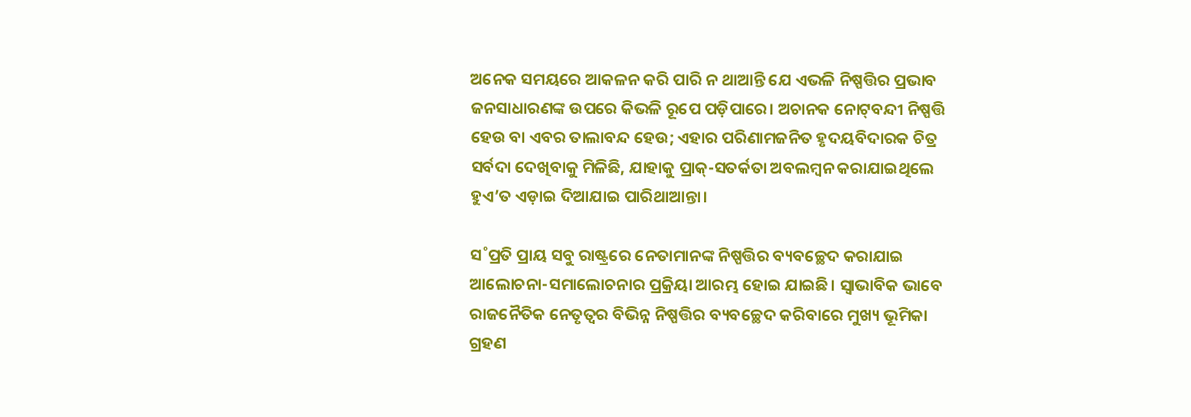ଅନେକ ସମୟରେ ଆକଳନ କରି ପାରି ନ ଥାଆନ୍ତି ଯେ ଏଭଳି ନିଷ୍ପତ୍ତିର ପ୍ରଭାବ ଜନସାଧାରଣଙ୍କ ଉପରେ କିଭଳି ରୂପେ ପଡ଼ିପାରେ। ଅଚାନକ ନୋଟ୍‌ବନ୍ଦୀ ନିଷ୍ପତ୍ତି ହେଉ ବା ଏବର ତାଲାବନ୍ଦ ହେଉ; ଏହାର ପରିଣାମଜନିତ ହୃଦୟବିଦାରକ ଚିତ୍ର ସର୍ବଦା ଦେଖିବାକୁ ମିଳିଛି, ଯାହାକୁ ପ୍ରାକ୍‌-ସତର୍କତା ଅବଲମ୍ବନ କରାଯାଇଥିଲେ ହୁଏ’ତ ଏଡ଼ାଇ ଦିଆଯାଇ ପାରିଥାଆନ୍ତା।

ସ˚ପ୍ରତି ପ୍ରାୟ ସବୁ ରାଷ୍ଟ୍ରରେ ନେତାମାନଙ୍କ ନିଷ୍ପତ୍ତିର ବ୍ୟବଚ୍ଛେଦ କରାଯାଇ ଆଲୋଚନା-ସମାଲୋଚନାର ପ୍ରକ୍ରିୟା ଆରମ୍ଭ ହୋଇ ଯାଇଛି। ସ୍ବାଭାବିକ ଭାବେ ରାଜନୈତିକ ନେତୃତ୍ବର ବିଭିନ୍ନ ନିଷ୍ପତ୍ତିର ବ୍ୟବଚ୍ଛେଦ କରିବାରେ ମୁଖ୍ୟ ଭୂମିକା ଗ୍ରହଣ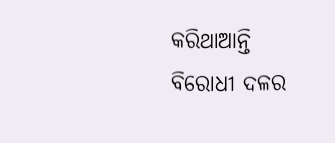କରିଥାଆନ୍ତି ବିରୋଧୀ ଦଳର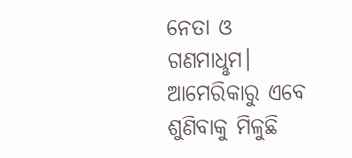ନେତା ଓ ଗଣମାଧୢମ। ଆମେରିକାରୁ ଏବେ ଶୁଣିବାକୁ ମିଳୁଛି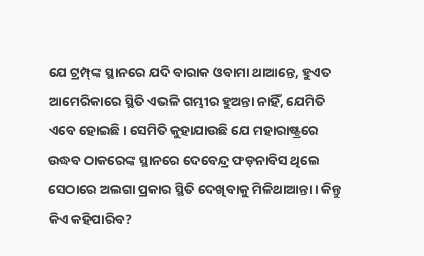ଯେ ଟ୍ରମ୍ପ୍‌ଙ୍କ ସ୍ଥାନରେ ଯଦି ବାରାକ ଓବାମା ଥାଆନ୍ତେ, ହୁଏତ ଆମେରିକାରେ ସ୍ଥିତି ଏଭଳି ଗମ୍ଭୀର ହୁଅନ୍ତା ନାହିଁ, ଯେମିତି ଏବେ ହୋଇଛି। ସେମିତି କୁହାଯାଉଛି ଯେ ମହାରାଷ୍ଟ୍ରରେ ଉଦ୍ଧବ ଠାକରେଙ୍କ ସ୍ଥାନରେ ଦେବେନ୍ଦ୍ର ଫଡ଼ନାବିସ ଥିଲେ ସେଠାରେ ଅଲଗା ପ୍ରକାର ସ୍ଥିତି ଦେଖିବାକୁ ମିଳିଥାଆନ୍ତା। କିନ୍ତୁ କିଏ କହିପାରିବ?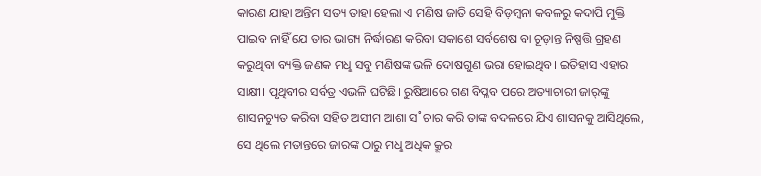କାରଣ ଯାହା ଅନ୍ତିମ ସତ୍ୟ ତାହା ହେଲା ଏ ମଣିଷ ଜାତି ସେହି ବିଡ଼ମ୍ବନା କବଳରୁ କଦାପି ମୁକ୍ତି ପାଇବ ନାହିଁ ଯେ ତାର ଭାଗ୍ୟ ନିର୍ଦ୍ଧାରଣ କରିବା ସକାଶେ ସର୍ବଶେଷ ବା ଚୂଡ଼ାନ୍ତ ନିଷ୍ପତ୍ତି ଗ୍ରହଣ କରୁଥିବା ବ୍ୟକ୍ତି ଜଣକ ମଧୢ ସବୁ ମଣିଷଙ୍କ ଭଳି ଦୋଷଗୁଣ ଭରା ହୋଇଥିବ। ଇତିହାସ ଏହାର ସାକ୍ଷୀ। ପୃଥିବୀର ସର୍ବତ୍ର ଏଭଳି ଘଟିଛି। ରୁଷିଆରେ ଗଣ ବିପ୍ଳବ ପରେ ଅତ୍ୟାଚାରୀ ଜାର‌୍‌ଙ୍କୁ ଶାସନଚ୍ୟୁତ କରିବା ସହିତ ଅସୀମ ଆଶା ସ˚ଚାର କରି ତାଙ୍କ ବଦଳରେ ଯିଏ ଶାସନକୁ ଆସିଥିଲେ, ସେ ଥିଲେ ମତାନ୍ତରେ ଜାରଙ୍କ ଠାରୁ ମଧୢ ଅଧିକ କ୍ରୂର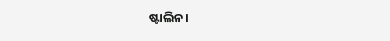ଷ୍ଟାଲିନ।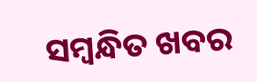ସମ୍ବନ୍ଧିତ ଖବର